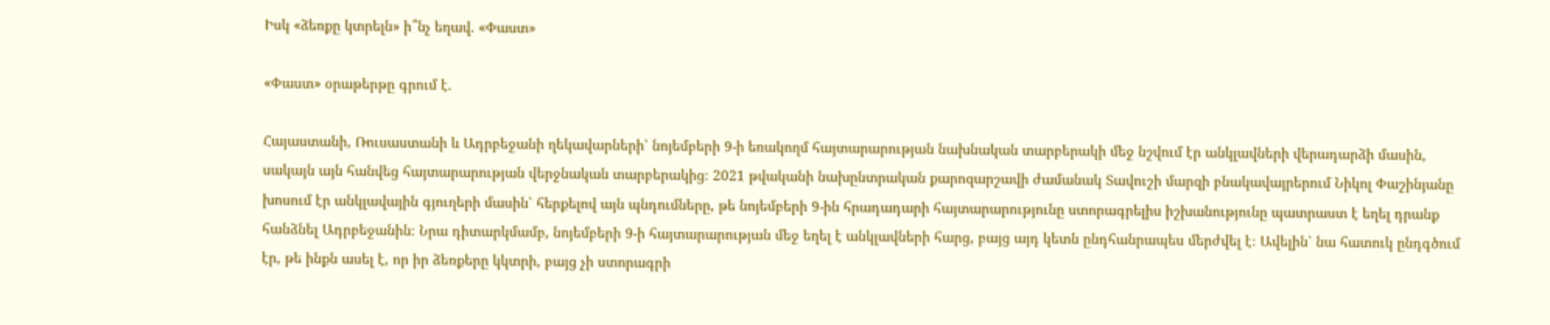Իսկ «ձեռքը կտրելն» ի՞նչ եղավ. «Փաստ»

«Փաստ» օրաթերթը գրում է.

Հայաստանի, Ռուսաստանի և Ադրբեջանի ղեկավարների՝ նոյեմբերի 9-ի եռակողմ հայտարարության նախնական տարբերակի մեջ նշվում էր անկլավների վերադարձի մասին, սակայն այն հանվեց հայտարարության վերջնական տարբերակից։ 2021 թվականի նախընտրական քարոզարշավի ժամանակ Տավուշի մարզի բնակավայրերում Նիկոլ Փաշինյանը խոսում էր անկլավային գյուղերի մասին՝ հերքելով այն պնդումները, թե նոյեմբերի 9-ին հրադադարի հայտարարությունը ստորագրելիս իշխանությունը պատրաստ է եղել դրանք հանձնել Ադրբեջանին։ Նրա դիտարկմամբ, նոյեմբերի 9-ի հայտարարության մեջ եղել է անկլավների հարց, բայց այդ կետն ընդհանրապես մերժվել է։ Ավելին՝ նա հատուկ ընդգծում էր, թե ինքն ասել է, որ իր ձեռքերը կկտրի, բայց չի ստորագրի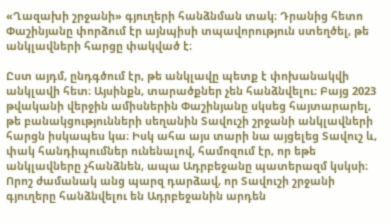«Ղազախի շրջանի» գյուղերի հանձնման տակ։ Դրանից հետո Փաշինյանը փորձում էր այնպիսի տպավորություն ստեղծել, թե անկլավների հարցը փակված է։

Ըստ այդմ, ընդգծում էր, թե անկլավը պետք է փոխանակվի անկլավի հետ։ Այսինքն, տարածքներ չեն հանձնվելու։ Բայց 2023 թվականի վերջին ամիսներին Փաշինյանը սկսեց հայտարարել, թե բանակցությունների սեղանին Տավուշի շրջանի անկլավների հարցն իսկապես կա։ Իսկ ահա այս տարի նա այցելեց Տավուշ և, փակ հանդիպումներ ունենալով, համոզում էր, որ եթե անկլավները չհանձնեն, ապա Ադրբեջանը պատերազմ կսկսի։ Որոշ ժամանակ անց պարզ դարձավ, որ Տավուշի շրջանի գյուղերը հանձնվելու են Ադրբեջանին արդեն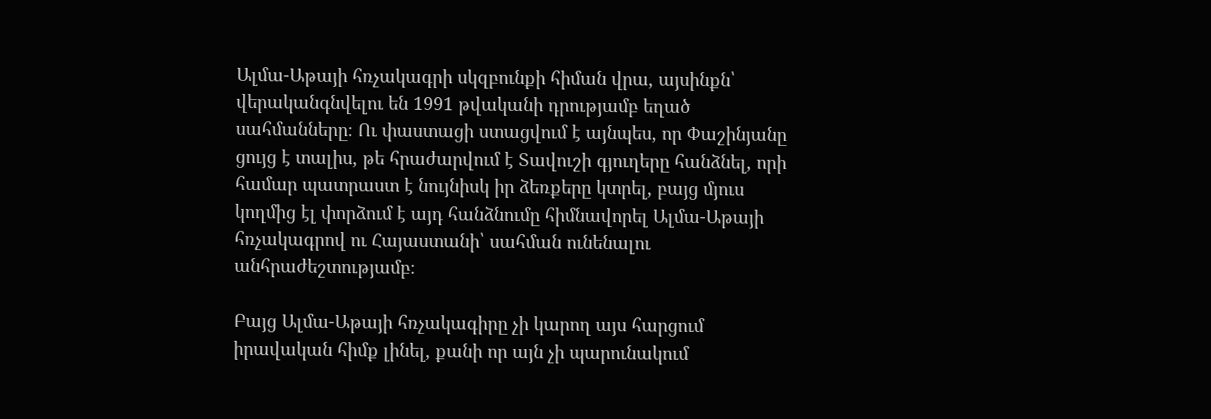Ալմա-Աթայի հռչակագրի սկզբունքի հիման վրա, այսինքն՝ վերականգնվելու են 1991 թվականի դրությամբ եղած սահմանները։ Ու փաստացի ստացվում է այնպես, որ Փաշինյանը ցույց է տալիս, թե հրաժարվում է Տավուշի գյուղերը հանձնել, որի համար պատրաստ է նույնիսկ իր ձեռքերը կտրել, բայց մյուս կողմից էլ փորձում է այդ հանձնումը հիմնավորել Ալմա-Աթայի հռչակագրով ու Հայաստանի՝ սահման ունենալու անհրաժեշտությամբ։

Բայց Ալմա-Աթայի հռչակագիրը չի կարող այս հարցում իրավական հիմք լինել, քանի որ այն չի պարունակում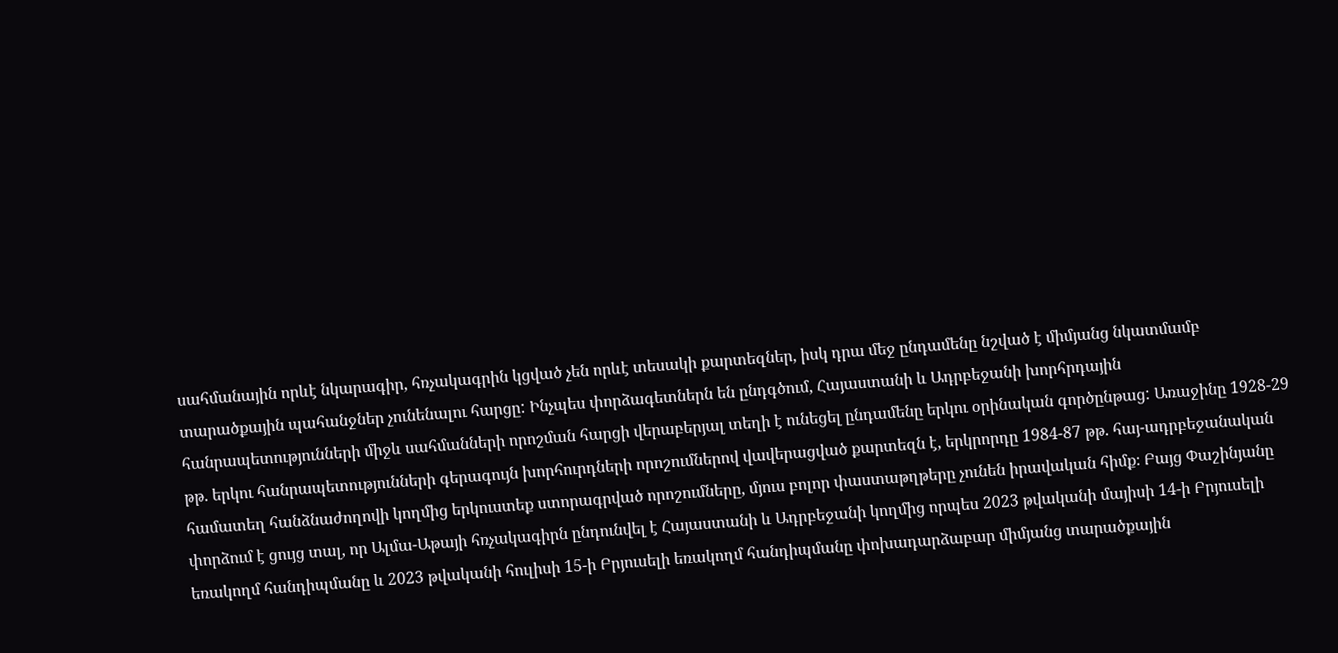սահմանային որևէ նկարագիր, հռչակագրին կցված չեն որևէ տեսակի քարտեզներ, իսկ դրա մեջ ընդամենը նշված է միմյանց նկատմամբ տարածքային պահանջներ չունենալու հարցը: Ինչպես փորձագետներն են ընդգծում, Հայաստանի և Ադրբեջանի խորհրդային հանրապետությունների միջև սահմանների որոշման հարցի վերաբերյալ տեղի է ունեցել ընդամենը երկու օրինական գործընթաց: Առաջինը 1928-29 թթ. երկու հանրապետությունների գերագույն խորհուրդների որոշումներով վավերացված քարտեզն է, երկրորդը 1984-87 թթ. հայ-ադրբեջանական համատեղ հանձնաժողովի կողմից երկուստեք ստորագրված որոշումները, մյուս բոլոր փաստաթղթերը չունեն իրավական հիմք։ Բայց Փաշինյանը փորձում է ցույց տալ, որ Ալմա-Աթայի հռչակագիրն ընդունվել է Հայաստանի և Ադրբեջանի կողմից որպես 2023 թվականի մայիսի 14-ի Բրյուսելի եռակողմ հանդիպմանը և 2023 թվականի հուլիսի 15-ի Բրյուսելի եռակողմ հանդիպմանը փոխադարձաբար միմյանց տարածքային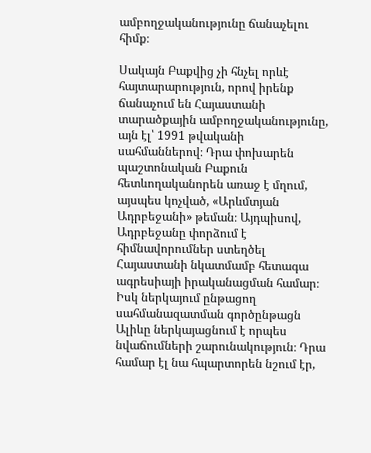ամբողջականությունը ճանաչելու հիմք։

Սակայն Բաքվից չի հնչել որևէ հայտարարություն, որով իրենք ճանաչում են Հայաստանի տարածքային ամբողջականությունը, այն էլ՝ 1991 թվականի սահմաններով։ Դրա փոխարեն պաշտոնական Բաքուն հետևողականորեն առաջ է մղում, այսպես կոչված, «Արևմտյան Ադրբեջանի» թեման։ Այդպիսով, Ադրբեջանը փորձում է հիմնավորումներ ստեղծել Հայաստանի նկատմամբ հետագա ագրեսիայի իրականացման համար։ Իսկ ներկայում ընթացող սահմանազատման գործընթացն Ալիևը ներկայացնում է որպես նվաճումների շարունակություն։ Դրա համար էլ նա հպարտորեն նշում էր,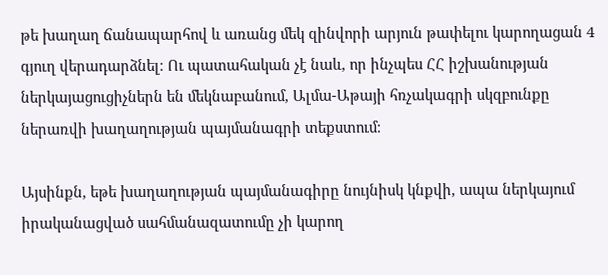թե խաղաղ ճանապարհով և առանց մեկ զինվորի արյուն թափելու կարողացան 4 գյուղ վերադարձնել։ Ու պատահական չէ նաև, որ ինչպես ՀՀ իշխանության ներկայացուցիչներն են մեկնաբանում, Ալմա-Աթայի հռչակագրի սկզբունքը ներառվի խաղաղության պայմանագրի տեքստում։

Այսինքն, եթե խաղաղության պայմանագիրը նույնիսկ կնքվի, ապա ներկայում իրականացված սահմանազատումը չի կարող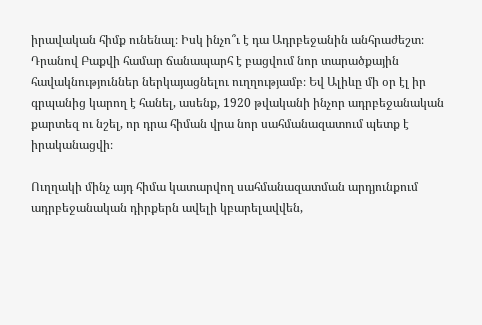իրավական հիմք ունենալ։ Իսկ ինչո՞ւ է դա Ադրբեջանին անհրաժեշտ։ Դրանով Բաքվի համար ճանապարհ է բացվում նոր տարածքային հավակնություններ ներկայացնելու ուղղությամբ։ Եվ Ալիևը մի օր էլ իր գրպանից կարող է հանել, ասենք, 1920 թվականի ինչոր ադրբեջանական քարտեզ ու նշել, որ դրա հիման վրա նոր սահմանազատում պետք է իրականացվի։

Ուղղակի մինչ այդ հիմա կատարվող սահմանազատման արդյունքում ադրբեջանական դիրքերն ավելի կբարելավվեն,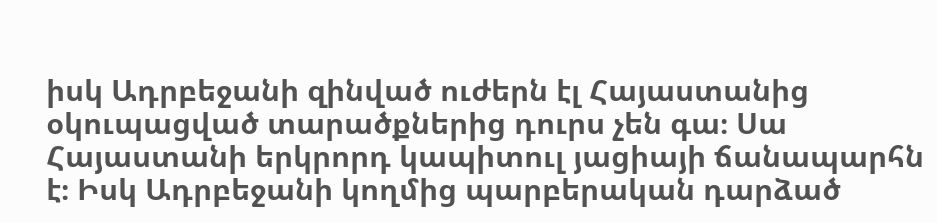իսկ Ադրբեջանի զինված ուժերն էլ Հայաստանից օկուպացված տարածքներից դուրս չեն գա։ Սա Հայաստանի երկրորդ կապիտուլ յացիայի ճանապարհն է։ Իսկ Ադրբեջանի կողմից պարբերական դարձած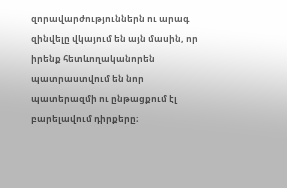զորավարժություններն ու արագ զինվելը վկայում են այն մասին, որ իրենք հետևողականորեն պատրաստվում են նոր պատերազմի ու ընթացքում էլ բարելավում դիրքերը։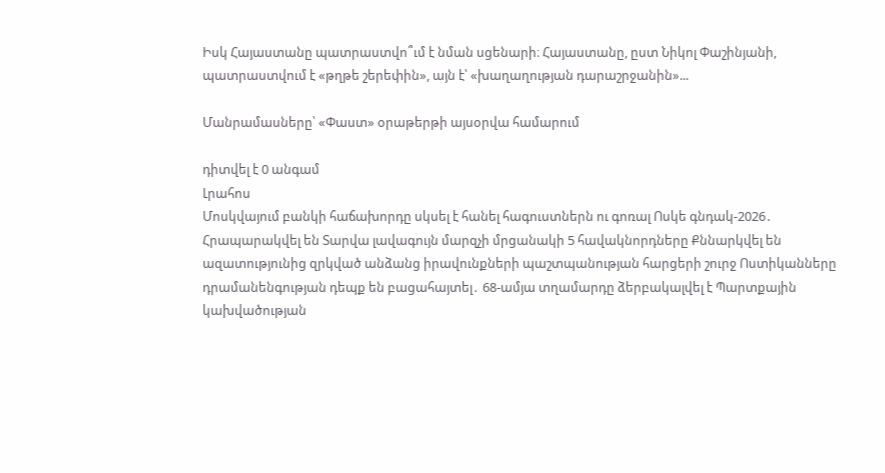Իսկ Հայաստանը պատրաստվո՞ւմ է նման սցենարի։ Հայաստանը, ըստ Նիկոլ Փաշինյանի, պատրաստվում է «թղթե շերեփին», այն է՝ «խաղաղության դարաշրջանին»...

Մանրամասները՝ «Փաստ» օրաթերթի այսօրվա համարում

դիտվել է 0 անգամ
Լրահոս
Մոսկվայում բանկի հաճախորդը սկսել է հանել հագուստներն ու գոռալ Ոսկե գնդակ-2026․ Հրապարակվել են Տարվա լավագույն մարզչի մրցանակի 5 հավակնորդները Քննարկվել են ազատությունից զրկված անձանց իրավունքների պաշտպանության հարցերի շուրջ Ոստիկանները դրամանենգության դեպք են բացահայտել․ 68-ամյա տղամարդը ձերբակալվել է Պարտքային կախվածության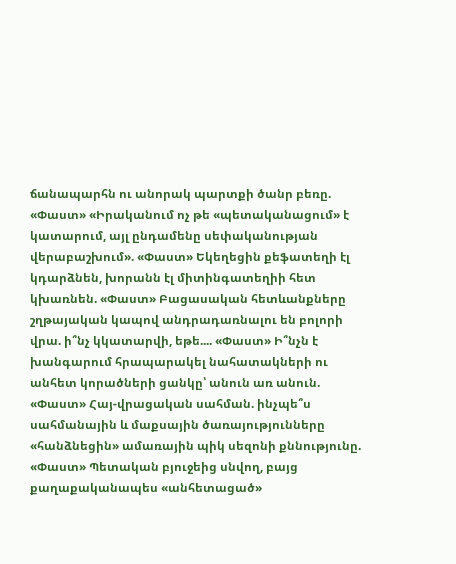ճանապարհն ու անորակ պարտքի ծանր բեռը. «Փաստ» «Իրականում ոչ թե «պետականացում» է կատարում, այլ ընդամենը սեփականության վերաբաշխում». «Փաստ» Եկեղեցին քեֆատեղի էլ կդարձնեն, խորանն էլ միտինգատեղիի հետ կխառնեն. «Փաստ» Բացասական հետևանքները շղթայական կապով անդրադառնալու են բոլորի վրա. ի՞նչ կկատարվի, եթե.... «Փաստ» Ի՞նչն է խանգարում հրապարակել նահատակների ու անհետ կորածների ցանկը՝ անուն առ անուն. «Փաստ» Հայ-վրացական սահման. ինչպե՞ս սահմանային և մաքսային ծառայությունները «հանձնեցին» ամառային պիկ սեզոնի քննությունը. «Փաստ» Պետական բյուջեից սնվող, բայց քաղաքականապես «անհետացած»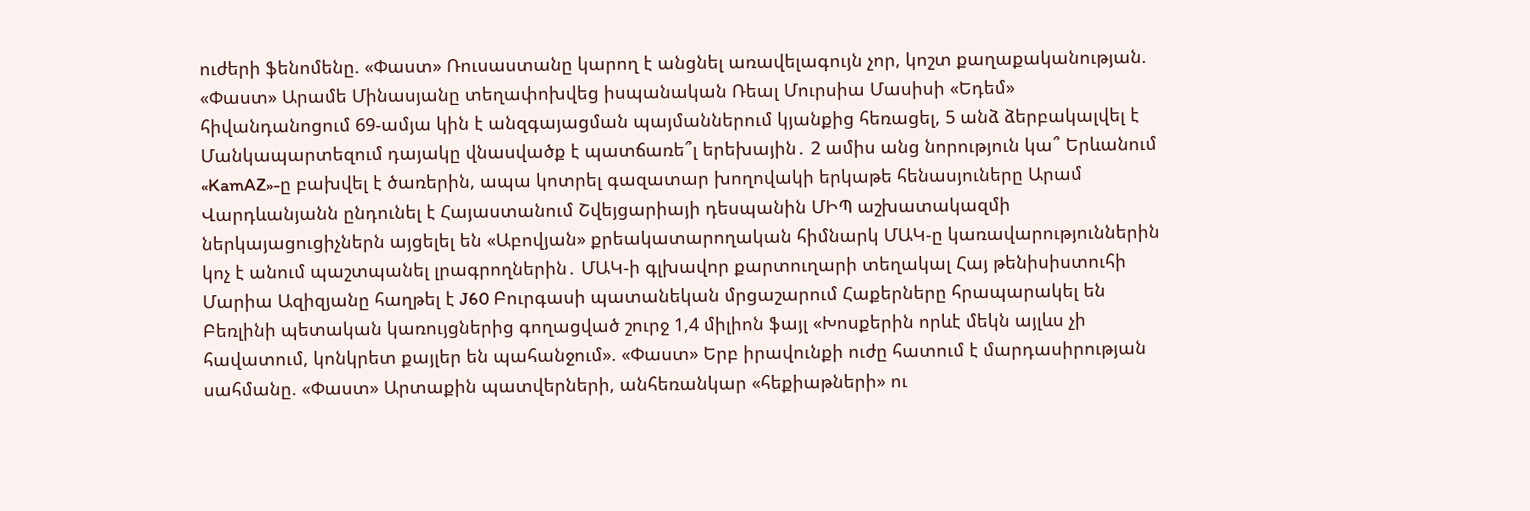ուժերի ֆենոմենը. «Փաստ» Ռուսաստանը կարող է անցնել առավելագույն չոր, կոշտ քաղաքականության. «Փաստ» Արամե Մինասյանը տեղափոխվեց իսպանական Ռեալ Մուրսիա Մասիսի «Եդեմ» հիվանդանոցում 69-ամյա կին է անզգայացման պայմաններում կյանքից հեռացել, 5 անձ ձերբակալվել է Մանկապարտեզում դայակը վնասվածք է պատճառե՞լ երեխային․ 2 ամիս անց նորություն կա՞ Երևանում «KamAZ»-ը բախվել է ծառերին, ապա կոտրել գազատար խողովակի երկաթե հենասյուները Արամ Վարդևանյանն ընդունել է Հայաստանում Շվեյցարիայի դեսպանին ՄԻՊ աշխատակազմի ներկայացուցիչներն այցելել են «Աբովյան» քրեակատարողական հիմնարկ ՄԱԿ-ը կառավարություններին կոչ է անում պաշտպանել լրագրողներին․ ՄԱԿ-ի գլխավոր քարտուղարի տեղակալ Հայ թենիսիստուհի Մարիա Ազիզյանը հաղթել է J60 Բուրգասի պատանեկան մրցաշարում Հաքերները հրապարակել են Բեռլինի պետական կառույցներից գողացված շուրջ 1,4 միլիոն ֆայլ «Խոսքերին որևէ մեկն այլևս չի հավատում, կոնկրետ քայլեր են պահանջում». «Փաստ» Երբ իրավունքի ուժը հատում է մարդասիրության սահմանը. «Փաստ» Արտաքին պատվերների, անհեռանկար «հեքիաթների» ու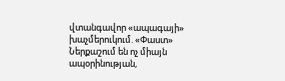վտանգավոր «ապագայի» խաչմերուկում. «Փաստ» Ներքաշում են ոչ միայն ապօրինության,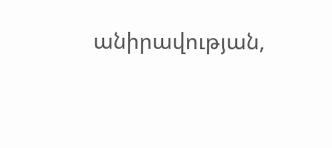անիրավության,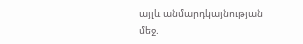այլև անմարդկայնության մեջ.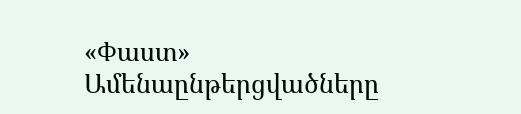«Փաստ»
Ամենաընթերցվածները